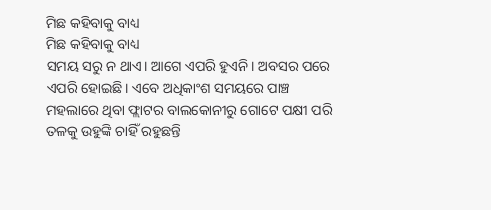ମିଛ କହିବାକୁ ବାଧ୍ୟ
ମିଛ କହିବାକୁ ବାଧ୍ୟ
ସମୟ ସରୁ ନ ଥାଏ। ଆଗେ ଏପରି ହୁଏନି। ଅବସର ପରେ ଏପରି ହୋଇଛି। ଏବେ ଅଧିକାଂଶ ସମୟରେ ପାଞ୍ଚ ମହଲାରେ ଥିବା ଫ୍ଲାଟର ବାଲକୋନୀରୁ ଗୋଟେ ପକ୍ଷୀ ପରି ତଳକୁ ଉହୁଙ୍କି ଚାହିଁ ରହୁଛନ୍ତି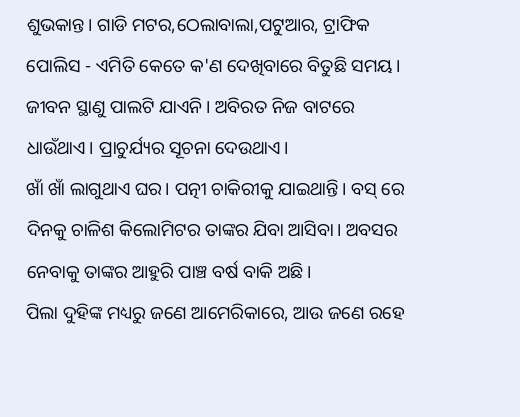ଶୁଭକାନ୍ତ। ଗାଡି ମଟର,ଠେଲାବାଲା,ପଟୁଆର, ଟ୍ରାଫିକ ପୋଲିସ - ଏମିତି କେତେ କ'ଣ ଦେଖିବାରେ ବିତୁଛି ସମୟ।
ଜୀବନ ସ୍ଥାଣୁ ପାଲଟି ଯାଏନି। ଅବିରତ ନିଜ ବାଟରେ ଧାଉଁଥାଏ। ପ୍ରାଚୁର୍ଯ୍ୟର ସୂଚନା ଦେଉଥାଏ।
ଖାଁ ଖାଁ ଲାଗୁଥାଏ ଘର। ପତ୍ନୀ ଚାକିରୀକୁ ଯାଇଥାନ୍ତି। ବସ୍ ରେ ଦିନକୁ ଚାଳିଶ କିଲୋମିଟର ତାଙ୍କର ଯିବା ଆସିବା। ଅବସର ନେବାକୁ ତାଙ୍କର ଆହୁରି ପାଞ୍ଚ ବର୍ଷ ବାକି ଅଛି।
ପିଲା ଦୁହିଙ୍କ ମଧ୍ୟରୁ ଜଣେ ଆମେରିକାରେ, ଆଉ ଜଣେ ରହେ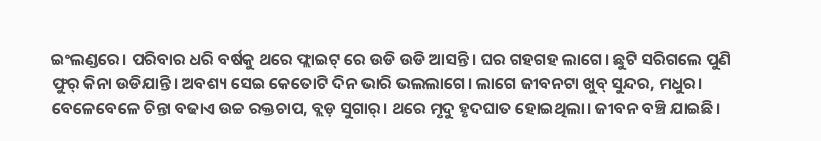ଇଂଲଣ୍ଡରେ। ପରିବାର ଧରି ବର୍ଷକୁ ଥରେ ଫ୍ଲାଇଟ୍ ରେ ଉଡି ଉଡି ଆସନ୍ତି। ଘର ଗହଗହ ଲାଗେ। ଛୁଟି ସରିଗଲେ ପୁଣି ଫୁର୍ କିନା ଉଡିଯାନ୍ତି। ଅବଶ୍ୟ ସେଇ କେତୋଟି ଦିନ ଭାରି ଭଲଲାଗେ। ଲାଗେ ଜୀବନଟା ଖୁବ୍ ସୁନ୍ଦର, ମଧୁର।
ବେଳେବେଳେ ଚିନ୍ତା ବଢାଏ ଉଚ୍ଚ ରକ୍ତଚାପ, ବ୍ଲଡ଼ ସୁଗାର୍। ଥରେ ମୃଦୁ ହୃଦଘାତ ହୋଇଥିଲା। ଜୀବନ ବଞ୍ଚି ଯାଇଛି।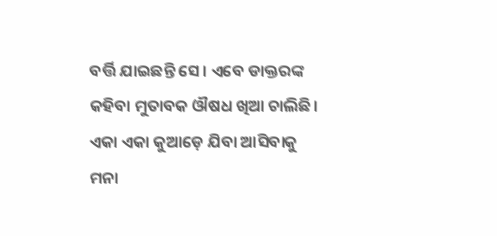ବର୍ତ୍ତି ଯାଇଛନ୍ତି ସେ। ଏବେ ଡାକ୍ତରଙ୍କ କହିବା ମୁତାବକ ଔଷଧ ଖିଆ ଚାଲିଛି। ଏକା ଏକା କୁଆଡ଼େ ଯିବା ଆସିବାକୁ ମନା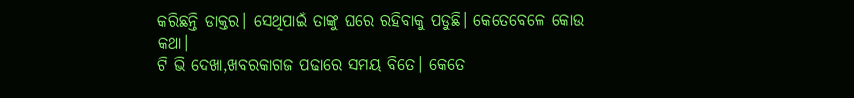କରିଛନ୍ତି ଡାକ୍ତର। ସେଥିପାଇଁ ତାଙ୍କୁ ଘରେ ରହିବାକୁ ପଡୁଛି। କେତେବେଳେ କୋଉ କଥା।
ଟି ଭି ଦେଖା,ଖବରକାଗଜ ପଢାରେ ସମୟ ବିତେ। କେତେ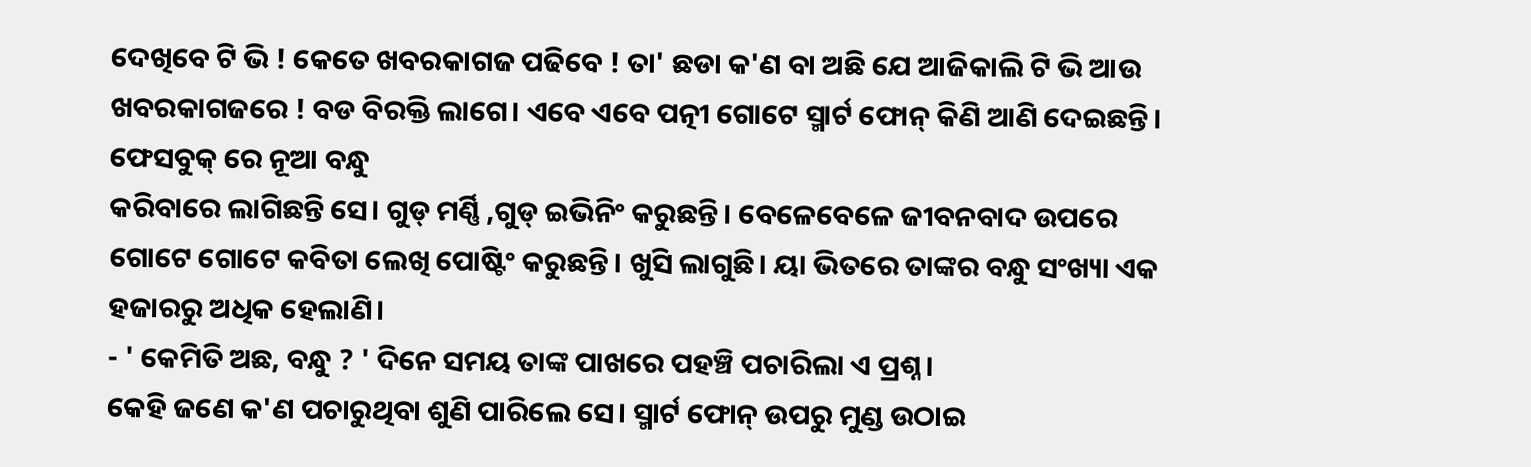ଦେଖିବେ ଟି ଭି ! କେତେ ଖବରକାଗଜ ପଢିବେ ! ତା' ଛଡା କ'ଣ ବା ଅଛି ଯେ ଆଜିକାଲି ଟି ଭି ଆଉ ଖବରକାଗଜରେ ! ବଡ ବିରକ୍ତି ଲାଗେ। ଏବେ ଏବେ ପତ୍ନୀ ଗୋଟେ ସ୍ମାର୍ଟ ଫୋନ୍ କିଣି ଆଣି ଦେଇଛନ୍ତି। ଫେସବୁକ୍ ରେ ନୂଆ ବନ୍ଧୁ
କରିବାରେ ଲାଗିଛନ୍ତି ସେ। ଗୁଡ୍ ମର୍ଣ୍ଣି ,ଗୁଡ୍ ଇଭିନିଂ କରୁଛନ୍ତି। ବେଳେବେଳେ ଜୀବନବାଦ ଉପରେ ଗୋଟେ ଗୋଟେ କବିତା ଲେଖି ପୋଷ୍ଟିଂ କରୁଛନ୍ତି। ଖୁସି ଲାଗୁଛି। ୟା ଭିତରେ ତାଙ୍କର ବନ୍ଧୁ ସଂଖ୍ୟା ଏକ ହଜାରରୁ ଅଧିକ ହେଲାଣି।
- ' କେମିତି ଅଛ, ବନ୍ଧୁ ? ' ଦିନେ ସମୟ ତାଙ୍କ ପାଖରେ ପହଞ୍ଚି ପଚାରିଲା ଏ ପ୍ରଶ୍ନ।
କେହି ଜଣେ କ'ଣ ପଚାରୁଥିବା ଶୁଣି ପାରିଲେ ସେ। ସ୍ମାର୍ଟ ଫୋନ୍ ଉପରୁ ମୁଣ୍ଡ ଉଠାଇ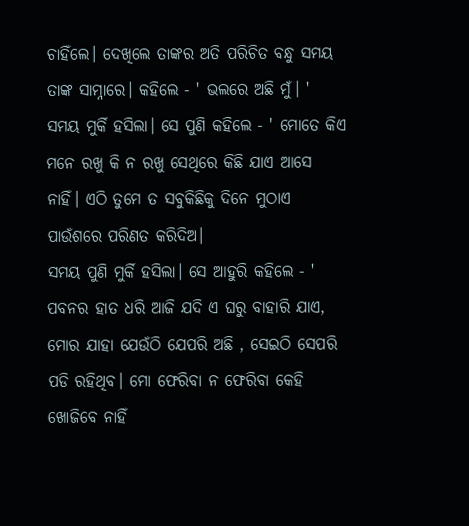ଚାହିଁଲେ। ଦେଖିଲେ ତାଙ୍କର ଅତି ପରିଚିତ ବନ୍ଧୁ ସମୟ ତାଙ୍କ ସାମ୍ନାରେ। କହିଲେ - ' ଭଲରେ ଅଛି ମୁଁ। '
ସମୟ ମୁର୍କି ହସିଲା। ସେ ପୁଣି କହିଲେ - ' ମୋତେ କିଏ ମନେ ରଖୁ କି ନ ରଖୁ ସେଥିରେ କିଛି ଯାଏ ଆସେ ନାହିଁ। ଏଠି ତୁମେ ତ ସବୁକିଛିକୁ ଦିନେ ମୁଠାଏ ପାଉଁଶରେ ପରିଣତ କରିଦିଅ।
ସମୟ ପୁଣି ମୁର୍କି ହସିଲା। ସେ ଆହୁରି କହିଲେ - ' ପବନର ହାତ ଧରି ଆଜି ଯଦି ଏ ଘରୁ ବାହାରି ଯାଏ, ମୋର ଯାହା ଯେଉଁଠି ଯେପରି ଅଛି , ସେଇଠି ସେପରି ପଡି ରହିଥିବ। ମୋ ଫେରିବା ନ ଫେରିବା କେହି ଖୋଜିବେ ନାହିଁ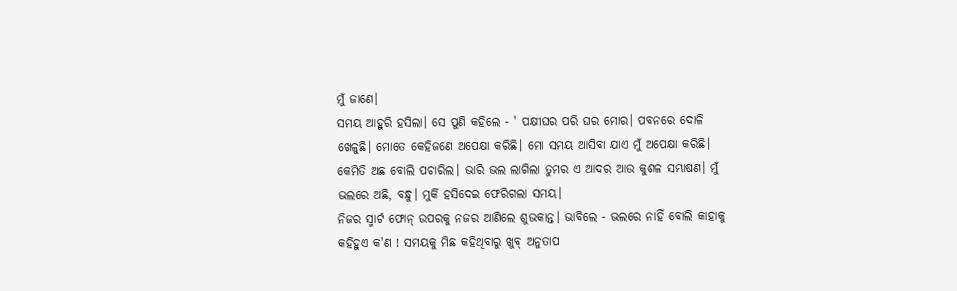ମୁଁ ଜାଣେ।
ସମୟ ଆହୁରି ହସିଲା। ସେ ପୁଣି କହିଲେ - ' ପକ୍ଷୀଘର ପରି ଘର ମୋର। ପବନରେ ଦୋଳି ଖେଳୁଛି। ମୋତେ କେହିଜଣେ ଅପେକ୍ଷା କରିଛି। ମୋ ସମୟ ଆସିବା ଯାଏ ମୁଁ ଅପେକ୍ଷା କରିଛି। କେମିତି ଅଛ ବୋଲି ପଚାରିଲ। ଭାରି ଭଲ ଲାଗିଲା ତୁମର ଏ ଆଦର ଆଉ କୁଶଳ ସମ୍ଭାଷଣ। ମୁଁ ଭଲରେ ଅଛି, ବନ୍ଧୁ। ମୁର୍କି ହସିଦେଇ ଫେରିଗଲା ସମୟ।
ନିଜର ସ୍ମାର୍ଟ ଫୋନ୍ ଉପରକୁ ନଜର ଆଣିଲେ ଶୁଭକାନ୍ତ। ଭାବିଲେ - ଭଲରେ ନାହିଁ ବୋଲି କାହାକୁ କହିହୁଏ କ'ଣ ! ସମୟକୁ ମିଛ କହିଥିବାରୁ ଖୁବ୍ ଅନୁତାପ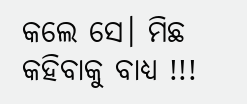କଲେ ସେ। ମିଛ କହିବାକୁ ବାଧ୍ୟ !!!